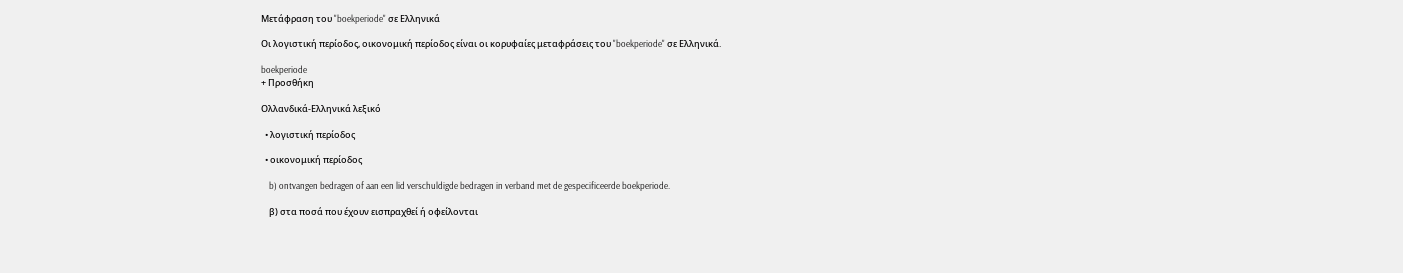Μετάφραση του "boekperiode" σε Ελληνικά

Οι λογιστική περίοδος, οικονομική περίοδος είναι οι κορυφαίες μεταφράσεις του "boekperiode" σε Ελληνικά.

boekperiode
+ Προσθήκη

Ολλανδικά-Ελληνικά λεξικό

  • λογιστική περίοδος

  • οικονομική περίοδος

    b) ontvangen bedragen of aan een lid verschuldigde bedragen in verband met de gespecificeerde boekperiode.

    β) στα ποσά που έχουν εισπραχθεί ή οφείλονται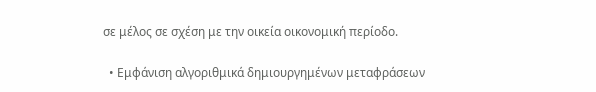σε μέλος σε σχέση με την οικεία οικονομική περίοδο.

  • Εμφάνιση αλγοριθμικά δημιουργημένων μεταφράσεων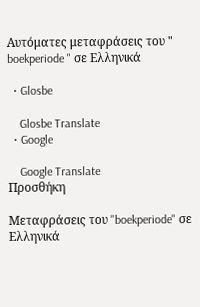Αυτόματες μεταφράσεις του " boekperiode " σε Ελληνικά

  • Glosbe

    Glosbe Translate
  • Google

    Google Translate
Προσθήκη

Μεταφράσεις του "boekperiode" σε Ελληνικά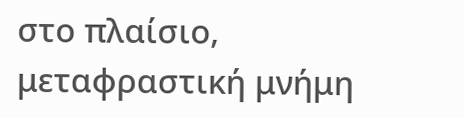στο πλαίσιο, μεταφραστική μνήμη